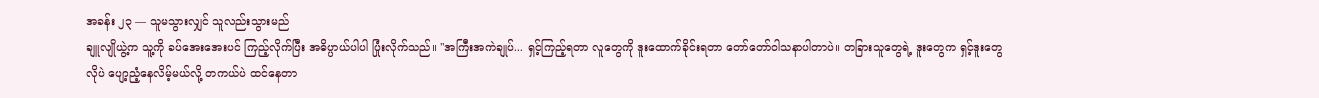အခန်း ၂၃ — သူမသွားလျှင် သူလည်းသွားမည်
ချူလျိုယွဲ့က သူ့ကို ခပ်အေးအေးပင် ကြည့်လိုက်ပြီး အဓိပ္ပာယ်ပါပါ ပြုံးလိုက်သည်။ "အကြီးအကဲချုပ်... ရှင့်ကြည့်ရတာ လူတွေကို ဒူးထောက်ခိုင်းရတာ တော်တော်ဝါသနာပါတာပဲ။ တခြားသူတွေရဲ့ ဒူးတွေက ရှင့်ဒူးတွေလိုပဲ ပျော့ညံ့နေလိမ့်မယ်လို့ တကယ်ပဲ ထင်နေတာ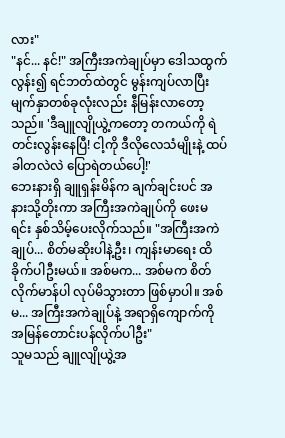လား"
"နင်... နင်!" အကြီးအကဲချုပ်မှာ ဒေါသထွက်လွန်း၍ ရင်ဘတ်ထဲတွင် မွန်းကျပ်လာပြီး မျက်နှာတစ်ခုလုံးလည်း နီမြန်းလာတော့သည်။ 'ဒီချူလျိုယွဲ့ကတော့ တကယ်ကို ရဲတင်းလွန်းနေပြီ! ငါ့ကို ဒီလိုလေသံမျိုးနဲ့ ထပ်ခါတလဲလဲ ပြောရဲတယ်ပေါ့!'
ဘေးနားရှိ ချူရှန်းမိန်က ချက်ချင်းပင် အနားသို့တိုးကာ အကြီးအကဲချုပ်ကို ဖေးမရင်း နှစ်သိမ့်ပေးလိုက်သည်။ "အကြီးအကဲချုပ်... စိတ်မဆိုးပါနဲ့ဦး၊ ကျန်းမာရေး ထိခိုက်ပါဦးမယ်။ အစ်မက... အစ်မက စိတ်လိုက်မာန်ပါ လုပ်မိသွားတာ ဖြစ်မှာပါ။ အစ်မ... အကြီးအကဲချုပ်နဲ့ အရာရှိကျောက်ကို အမြန်တောင်းပန်လိုက်ပါဦး"
သူမသည် ချူလျိုယွဲ့အ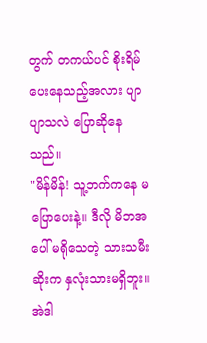တွက် တကယ်ပင် စိုးရိမ်ပေးနေသည့်အလား ပျာပျာသလဲ ပြောဆိုနေသည်။
"မိန်မိန်! သူ့ဘက်ကနေ မပြောပေးနဲ့။ ဒီလို မိဘအပေါ် မရိုသေတဲ့ သားသမီးဆိုးက နှလုံးသားမရှိဘူး။ အဲဒါ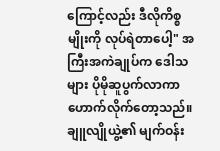ကြောင့်လည်း ဒီလိုကိစ္စမျိုးကို လုပ်ရဲတာပေါ့" အကြီးအကဲချုပ်က ဒေါသများ ပိုမိုဆူပွက်လာကာ ဟောက်လိုက်တော့သည်။
ချူလျိုယွဲ့၏ မျက်ဝန်း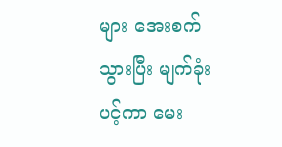များ အေးစက်သွားပြီး မျက်ခုံးပင့်ကာ မေး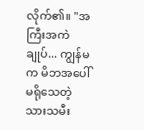လိုက်၏။ "အကြီးအကဲချုပ်... ကျွန်မက မိဘအပေါ် မရိုသေတဲ့ သားသမီး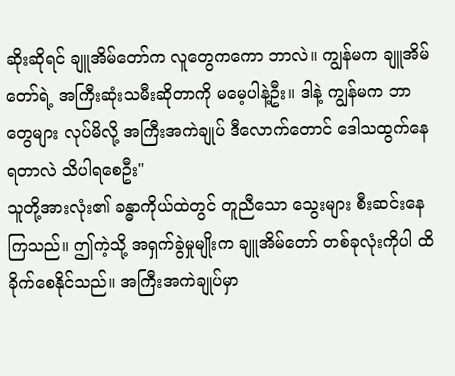ဆိုးဆိုရင် ချူအိမ်တော်က လူတွေကကော ဘာလဲ။ ကျွန်မက ချူအိမ်တော်ရဲ့ အကြီးဆုံးသမီးဆိုတာကို မမေ့ပါနဲ့ဦး။ ဒါနဲ့ ကျွန်မက ဘာတွေများ လုပ်မိလို့ အကြီးအကဲချုပ် ဒီလောက်တောင် ဒေါသထွက်နေရတာလဲ သိပါရစေဦး"
သူတို့အားလုံး၏ ခန္ဓာကိုယ်ထဲတွင် တူညီသော သွေးများ စီးဆင်းနေကြသည်။ ဤကဲ့သို့ အရှက်ခွဲမှုမျိုးက ချူအိမ်တော် တစ်ခုလုံးကိုပါ ထိခိုက်စေနိုင်သည်။ အကြီးအကဲချုပ်မှာ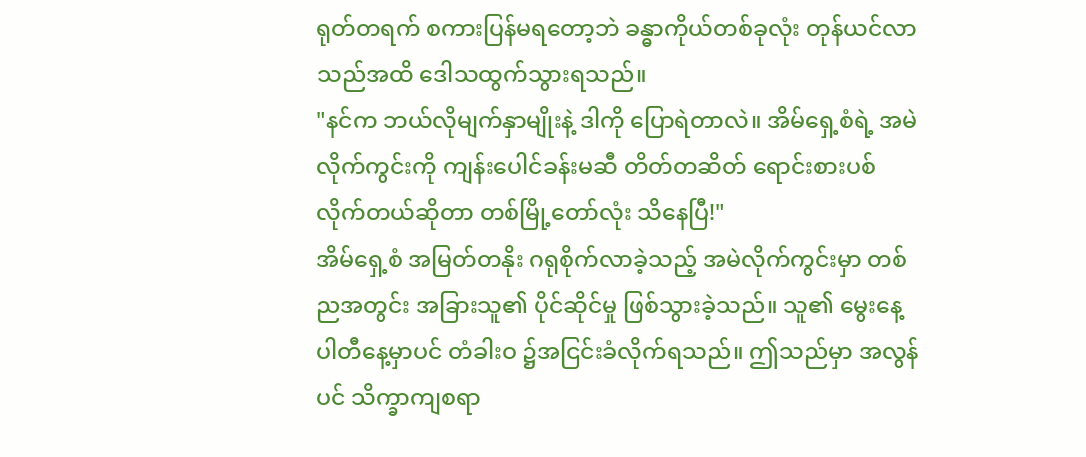ရုတ်တရက် စကားပြန်မရတော့ဘဲ ခန္ဓာကိုယ်တစ်ခုလုံး တုန်ယင်လာသည်အထိ ဒေါသထွက်သွားရသည်။
"နင်က ဘယ်လိုမျက်နှာမျိုးနဲ့ ဒါကို ပြောရဲတာလဲ။ အိမ်ရှေ့စံရဲ့ အမဲလိုက်ကွင်းကို ကျန်းပေါင်ခန်းမဆီ တိတ်တဆိတ် ရောင်းစားပစ်လိုက်တယ်ဆိုတာ တစ်မြို့တော်လုံး သိနေပြီ!"
အိမ်ရှေ့စံ အမြတ်တနိုး ဂရုစိုက်လာခဲ့သည့် အမဲလိုက်ကွင်းမှာ တစ်ညအတွင်း အခြားသူ၏ ပိုင်ဆိုင်မှု ဖြစ်သွားခဲ့သည်။ သူ၏ မွေးနေ့ပါတီနေ့မှာပင် တံခါးဝ ၌အငြင်းခံလိုက်ရသည်။ ဤသည်မှာ အလွန်ပင် သိက္ခာကျစရာ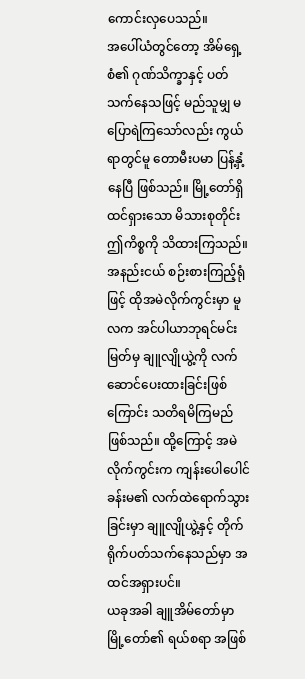ကောင်းလှပေသည်။
အပေါ်ယံတွင်တော့ အိမ်ရှေ့စံ၏ ဂုဏ်သိက္ခာနှင့် ပတ်သက်နေသဖြင့် မည်သူမျှ မပြောရဲကြသော်လည်း ကွယ်ရာတွင်မူ တောမီးပမာ ပြန့်နှံ့နေပြီ ဖြစ်သည်။ မြို့တော်ရှိ ထင်ရှားသော မိသားစုတိုင်း ဤကိစ္စကို သိထားကြသည်။ အနည်းငယ် စဉ်းစားကြည့်ရုံဖြင့် ထိုအမဲလိုက်ကွင်းမှာ မူလက အင်ပါယာဘုရင်မင်းမြတ်မှ ချူလျိုယွဲ့ကို လက်ဆောင်ပေးထားခြင်းဖြစ်ကြောင်း သတိရမိကြမည်ဖြစ်သည်။ ထို့ကြောင့် အမဲလိုက်ကွင်းက ကျန်းပေါပေါင်ခန်းမ၏ လက်ထဲရောက်သွားခြင်းမှာ ချူလျိုယွဲ့နှင့် တိုက်ရိုက်ပတ်သက်နေသည်မှာ အထင်အရှားပင်။
ယခုအခါ ချူအိမ်တော်မှာ မြို့တော်၏ ရယ်စရာ အဖြစ်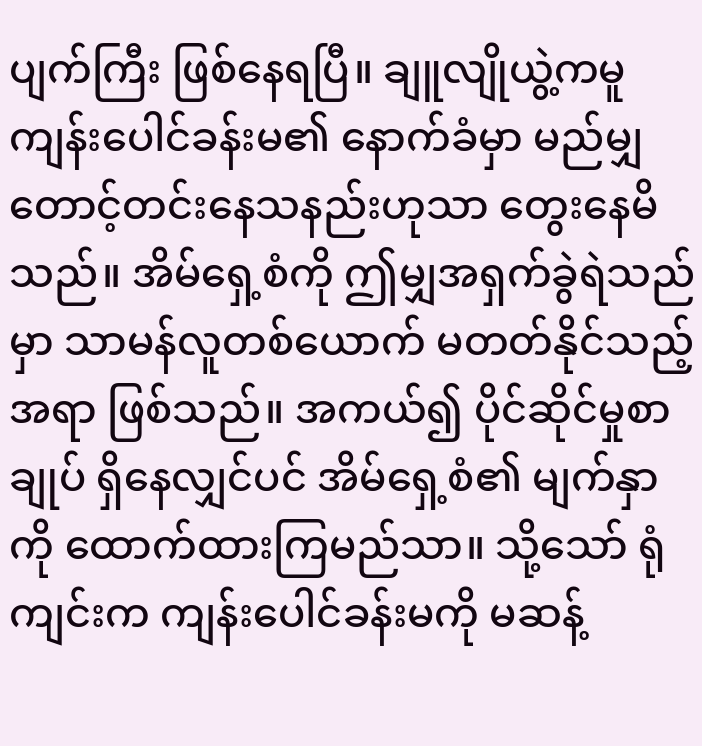ပျက်ကြီး ဖြစ်နေရပြီ။ ချူလျိုယွဲ့ကမူ ကျန်းပေါင်ခန်းမ၏ နောက်ခံမှာ မည်မျှတောင့်တင်းနေသနည်းဟုသာ တွေးနေမိသည်။ အိမ်ရှေ့စံကို ဤမျှအရှက်ခွဲရဲသည်မှာ သာမန်လူတစ်ယောက် မတတ်နိုင်သည့်အရာ ဖြစ်သည်။ အကယ်၍ ပိုင်ဆိုင်မှုစာချုပ် ရှိနေလျှင်ပင် အိမ်ရှေ့စံ၏ မျက်နှာကို ထောက်ထားကြမည်သာ။ သို့သော် ရုံကျင်းက ကျန်းပေါင်ခန်းမကို မဆန့်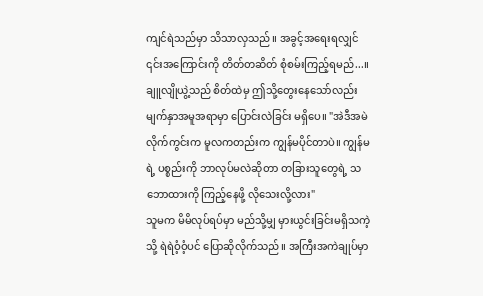ကျင်ရဲသည်မှာ သိသာလှသည်။ အခွင့်အရေးရလျှင် ၎င်းအကြောင်းကို တိတ်တဆိတ် စုံစမ်းကြည့်ရမည်...။
ချူလျိုယွဲ့သည် စိတ်ထဲမှ ဤသို့တွေးနေသော်လည်း မျက်နှာအမူအရာမှာ ပြောင်းလဲခြင်း မရှိပေ။ "အဲဒီအမဲလိုက်ကွင်းက မူလကတည်းက ကျွန်မပိုင်တာပဲ။ ကျွန်မရဲ့ ပစ္စည်းကို ဘာလုပ်မလဲဆိုတာ တခြားသူတွေရဲ့ သဘောထားကို ကြည့်နေဖို့ လိုသေးလို့လား"
သူမက မိမိလုပ်ရပ်မှာ မည်သို့မျှ မှားယွင်းခြင်းမရှိသကဲ့သို့ ရဲရဲဝံ့ဝံ့ပင် ပြောဆိုလိုက်သည်။ အကြီးအကဲချုပ်မှာ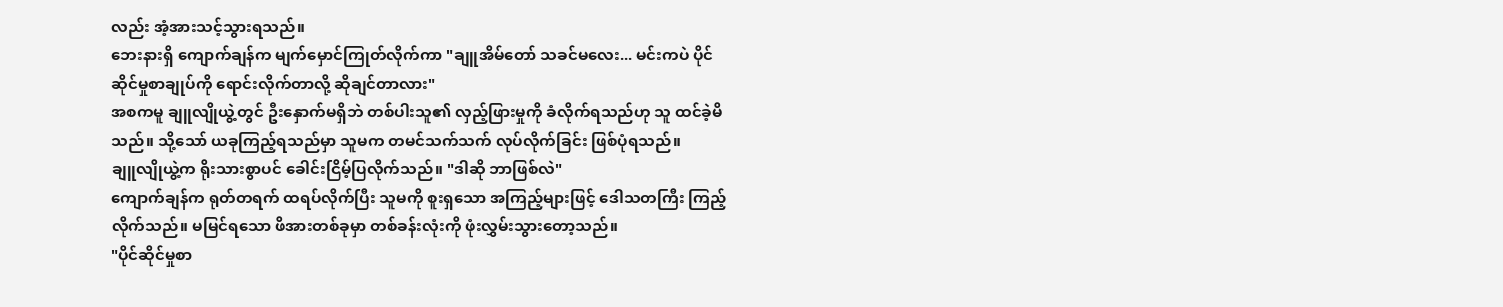လည်း အံ့အားသင့်သွားရသည်။
ဘေးနားရှိ ကျောက်ချန်က မျက်မှောင်ကြုတ်လိုက်ကာ "ချူအိမ်တော် သခင်မလေး... မင်းကပဲ ပိုင်ဆိုင်မှုစာချုပ်ကို ရောင်းလိုက်တာလို့ ဆိုချင်တာလား"
အစကမူ ချူလျိုယွဲ့တွင် ဦးနှောက်မရှိဘဲ တစ်ပါးသူ၏ လှည့်ဖြားမှုကို ခံလိုက်ရသည်ဟု သူ ထင်ခဲ့မိသည်။ သို့သော် ယခုကြည့်ရသည်မှာ သူမက တမင်သက်သက် လုပ်လိုက်ခြင်း ဖြစ်ပုံရသည်။
ချူလျိုယွဲ့က ရိုးသားစွာပင် ခေါင်းငြိမ့်ပြလိုက်သည်။ "ဒါဆို ဘာဖြစ်လဲ"
ကျောက်ချန်က ရုတ်တရက် ထရပ်လိုက်ပြီး သူမကို စူးရှသော အကြည့်များဖြင့် ဒေါသတကြီး ကြည့်လိုက်သည်။ မမြင်ရသော ဖိအားတစ်ခုမှာ တစ်ခန်းလုံးကို ဖုံးလွှမ်းသွားတော့သည်။
"ပိုင်ဆိုင်မှုစာ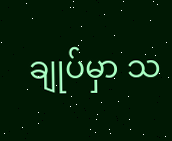ချုပ်မှာ သ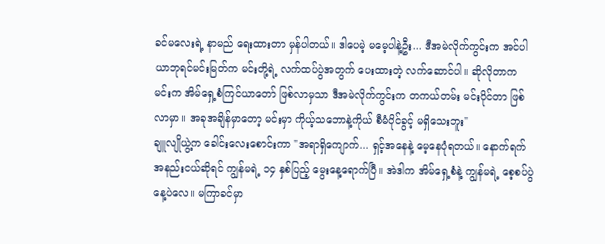ခင်မလေးရဲ့ နာမည် ရေးထားတာ မှန်ပါတယ်။ ဒါပေမဲ့ မမေ့ပါနဲ့ဦး... ဒီအမဲလိုက်ကွင်းက အင်ပါယာဘုရင်မင်းမြတ်က မင်းတို့ရဲ့ လက်ထပ်ပွဲအတွက် ပေးထားတဲ့ လက်ဆောင်ပါ။ ဆိုလိုတာက မင်းက အိမ်ရှေ့စံကြင်ယာတော် ဖြစ်လာမှသာ ဒီအမဲလိုက်ကွင်းက တကယ်တမ်း မင်းပိုင်တာ ဖြစ်လာမှာ။ အခုအချိန်မှာတော့ မင်းမှာ ကိုယ့်သဘောနဲ့ကိုယ် စီမံပိုင်ခွင့် မရှိသေးဘူး"
ချူလျိုယွဲ့က ခေါင်းလေးစောင်းကာ "အရာရှိကျောက်... ရှင့်အနေနဲ့ မေ့နေပုံရတယ်။ နောက်ရက်အနည်းငယ်ဆိုရင် ကျွန်မရဲ့ ၁၄ နှစ်ပြည့် မွေးနေ့ရောက်ပြီ။ အဲဒါက အိမ်ရှေ့စံနဲ့ ကျွန်မရဲ့ စေ့စပ်ပွဲနေ့ပဲလေ။ မကြာခင်မှာ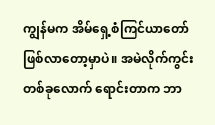ကျွန်မက အိမ်ရှေ့စံကြင်ယာတော် ဖြစ်လာတော့မှာပဲ။ အမဲလိုက်ကွင်း တစ်ခုလောက် ရောင်းတာက ဘာ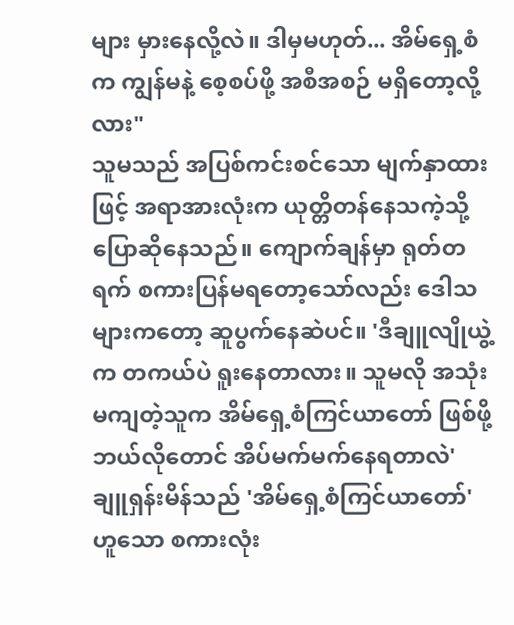များ မှားနေလို့လဲ။ ဒါမှမဟုတ်... အိမ်ရှေ့စံက ကျွန်မနဲ့ စေ့စပ်ဖို့ အစီအစဉ် မရှိတော့လို့လား"
သူမသည် အပြစ်ကင်းစင်သော မျက်နှာထားဖြင့် အရာအားလုံးက ယုတ္တိတန်နေသကဲ့သို့ ပြောဆိုနေသည်။ ကျောက်ချန်မှာ ရုတ်တရက် စကားပြန်မရတော့သော်လည်း ဒေါသများကတော့ ဆူပွက်နေဆဲပင်။ 'ဒီချူလျိုယွဲ့က တကယ်ပဲ ရူးနေတာလား။ သူမလို အသုံးမကျတဲ့သူက အိမ်ရှေ့စံကြင်ယာတော် ဖြစ်ဖို့ ဘယ်လိုတောင် အိပ်မက်မက်နေရတာလဲ'
ချူရှန်းမိန်သည် 'အိမ်ရှေ့စံကြင်ယာတော်' ဟူသော စကားလုံး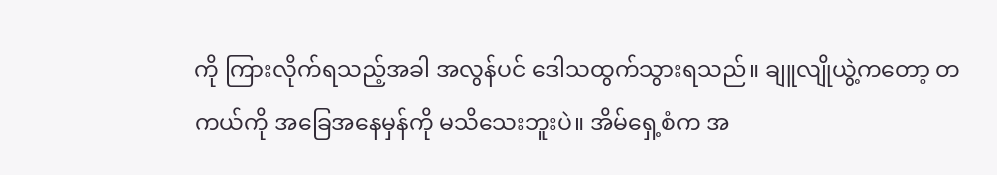ကို ကြားလိုက်ရသည့်အခါ အလွန်ပင် ဒေါသထွက်သွားရသည်။ ချူလျိုယွဲ့ကတော့ တကယ်ကို အခြေအနေမှန်ကို မသိသေးဘူးပဲ။ အိမ်ရှေ့စံက အ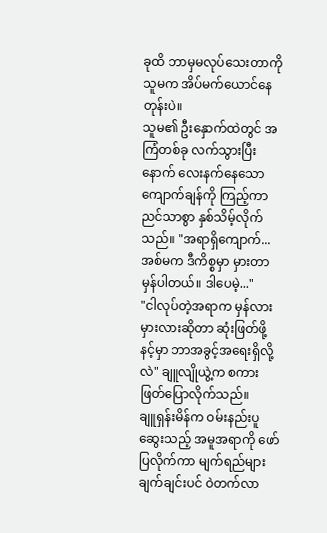ခုထိ ဘာမှမလုပ်သေးတာကို သူမက အိပ်မက်ယောင်နေတုန်းပဲ။
သူမ၏ ဦးနှောက်ထဲတွင် အကြံတစ်ခု လက်သွားပြီးနောက် လေးနက်နေသော ကျောက်ချန်ကို ကြည့်ကာ ညင်သာစွာ နှစ်သိမ့်လိုက်သည်။ "အရာရှိကျောက်... အစ်မက ဒီကိစ္စမှာ မှားတာ မှန်ပါတယ်။ ဒါပေမဲ့..."
"ငါလုပ်တဲ့အရာက မှန်လား မှားလားဆိုတာ ဆုံးဖြတ်ဖို့ နင့်မှာ ဘာအခွင့်အရေးရှိလို့လဲ" ချူလျိုယွဲ့က စကားဖြတ်ပြောလိုက်သည်။
ချူရှန်းမိန်က ဝမ်းနည်းပူဆွေးသည့် အမူအရာကို ဖော်ပြလိုက်ကာ မျက်ရည်များ ချက်ချင်းပင် ဝဲတက်လာ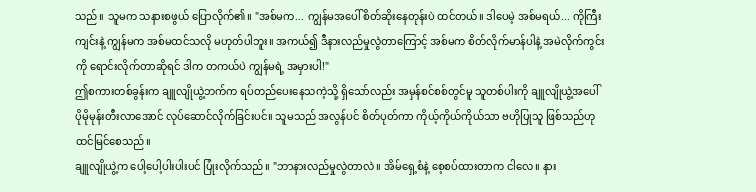သည်။ သူမက သနားစဖွယ် ပြောလိုက်၏။ "အစ်မက... ကျွန်မအပေါ် စိတ်ဆိုးနေတုန်းပဲ ထင်တယ်။ ဒါပေမဲ့ အစ်မရယ်... ကိုကြီးကျင်းနဲ့ ကျွန်မက အစ်မထင်သလို မဟုတ်ပါဘူး။ အကယ်၍ ဒီနားလည်မှုလွဲတာကြောင့် အစ်မက စိတ်လိုက်မာန်ပါနဲ့ အမဲလိုက်ကွင်းကို ရောင်းလိုက်တာဆိုရင် ဒါက တကယ်ပဲ ကျွန်မရဲ့ အမှားပါ!"
ဤစကားတစ်ခွန်းက ချူလျိုယွဲ့ဘက်က ရပ်တည်ပေးနေသကဲ့သို့ ရှိသော်လည်း အမှန်စင်စစ်တွင်မူ သူတစ်ပါးကို ချူလျိုယွဲ့အပေါ် ပိုမိုမုန်းတီးလာအောင် လုပ်ဆောင်လိုက်ခြင်းပင်။ သူမသည် အလွန်ပင် စိတ်ပုတ်ကာ ကိုယ့်ကိုယ်ကိုယ်သာ ဗဟိုပြုသူ ဖြစ်သည်ဟု ထင်မြင်စေသည်။
ချူလျိုယွဲ့က ပေါ့ပေါ့ပါးပါးပင် ပြုံးလိုက်သည်။ "ဘာနားလည်မှုလွဲတာလဲ။ အိမ်ရှေ့စံနဲ့ စေ့စပ်ထားတာက ငါလေ။ နား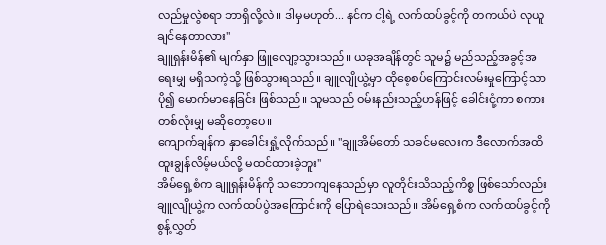လည်မှုလွဲစရာ ဘာရှိလို့လဲ။ ဒါမှမဟုတ်... နင်က ငါ့ရဲ့ လက်ထပ်ခွင့်ကို တကယ်ပဲ လုယူချင်နေတာလား"
ချူရှန်းမိန်၏ မျက်နှာ ဖြူလျော့သွားသည်။ ယခုအချိန်တွင် သူမ၌ မည်သည့်အခွင့်အရေးမျှ မရှိသကဲ့သို့ ဖြစ်သွားရသည်။ ချူလျိုယွဲ့မှာ ထိုစေ့စပ်ကြောင်းလမ်းမှုကြောင့်သာ ပို၍ မောက်မာနေခြင်း ဖြစ်သည်။ သူမသည် ဝမ်းနည်းသည့်ဟန်ဖြင့် ခေါင်းငုံ့ကာ စကားတစ်လုံးမျှ မဆိုတော့ပေ။
ကျောက်ချန်က နှာခေါင်းရှုံ့လိုက်သည်။ "ချူအိမ်တော် သခင်မလေးက ဒီလောက်အထိ ထူးချွန်လိမ့်မယ်လို့ မထင်ထားခဲ့ဘူး"
အိမ်ရှေ့စံက ချူရှန်းမိန်ကို သဘောကျနေသည်မှာ လူတိုင်းသိသည့်ကိစ္စ ဖြစ်သော်လည်း ချူလျိုယွဲ့က လက်ထပ်ပွဲအကြောင်းကို ပြောရဲသေးသည်။ အိမ်ရှေ့စံက လက်ထပ်ခွင့်ကို စွန့်လွှတ်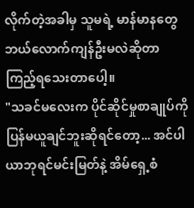လိုက်တဲ့အခါမှ သူမရဲ့ မာန်မာနတွေ ဘယ်လောက်ကျန်ဦးမလဲဆိုတာ ကြည့်ရသေးတာပေါ့။
"သခင်မလေးက ပိုင်ဆိုင်မှုစာချုပ်ကို ပြန်မယူချင်ဘူးဆိုရင်တော့... အင်ပါယာဘုရင်မင်းမြတ်နဲ့ အိမ်ရှေ့စံ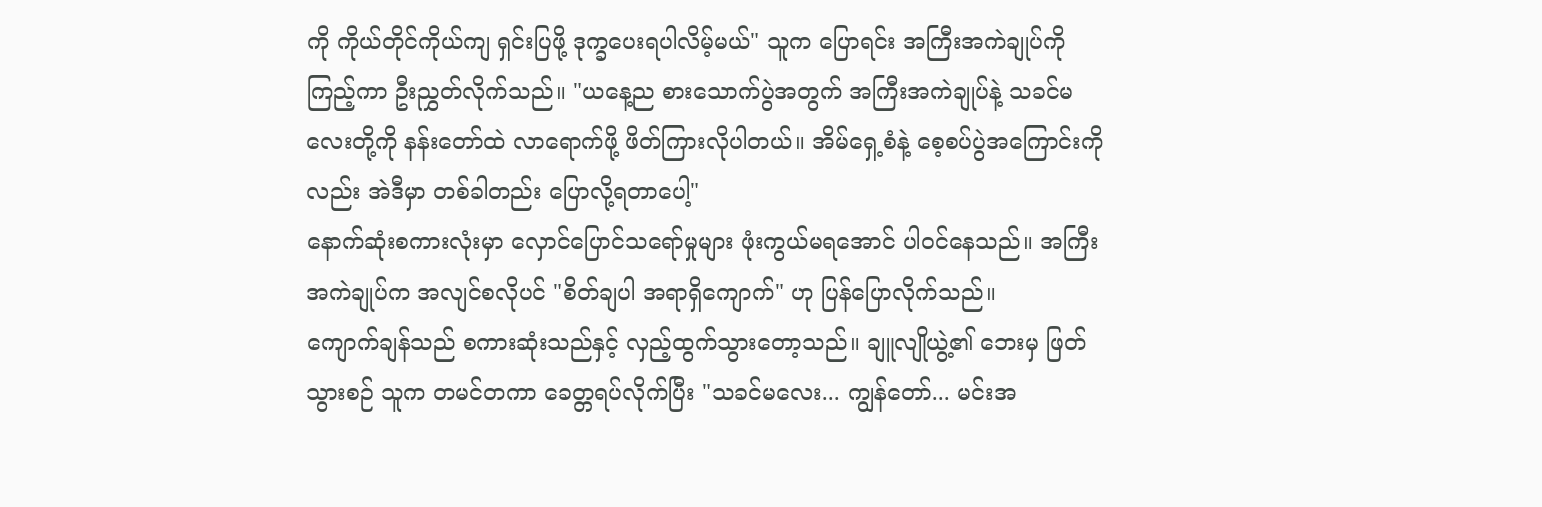ကို ကိုယ်တိုင်ကိုယ်ကျ ရှင်းပြဖို့ ဒုက္ခပေးရပါလိမ့်မယ်" သူက ပြောရင်း အကြီးအကဲချုပ်ကို ကြည့်ကာ ဦးညွှတ်လိုက်သည်။ "ယနေ့ည စားသောက်ပွဲအတွက် အကြီးအကဲချုပ်နဲ့ သခင်မလေးတို့ကို နန်းတော်ထဲ လာရောက်ဖို့ ဖိတ်ကြားလိုပါတယ်။ အိမ်ရှေ့စံနဲ့ စေ့စပ်ပွဲအကြောင်းကိုလည်း အဲဒီမှာ တစ်ခါတည်း ပြောလို့ရတာပေါ့"
နောက်ဆုံးစကားလုံးမှာ လှောင်ပြောင်သရော်မှုများ ဖုံးကွယ်မရအောင် ပါဝင်နေသည်။ အကြီးအကဲချုပ်က အလျင်စလိုပင် "စိတ်ချပါ အရာရှိကျောက်" ဟု ပြန်ပြောလိုက်သည်။
ကျောက်ချန်သည် စကားဆုံးသည်နှင့် လှည့်ထွက်သွားတော့သည်။ ချူလျိုယွဲ့၏ ဘေးမှ ဖြတ်သွားစဉ် သူက တမင်တကာ ခေတ္တရပ်လိုက်ပြီး "သခင်မလေး... ကျွန်တော်... မင်းအ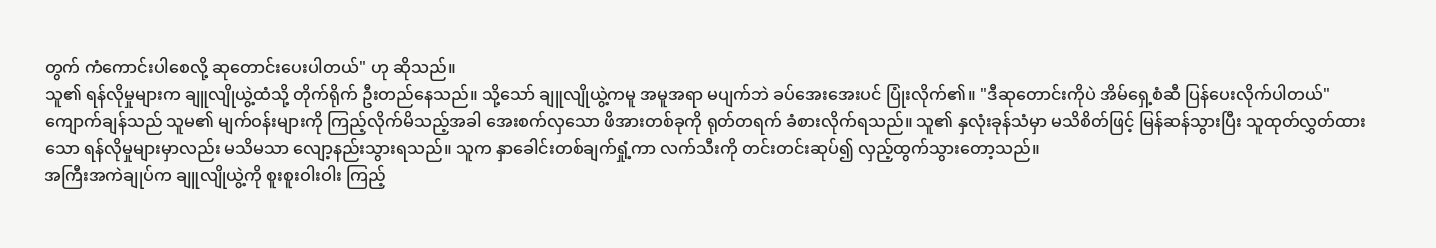တွက် ကံကောင်းပါစေလို့ ဆုတောင်းပေးပါတယ်" ဟု ဆိုသည်။
သူ၏ ရန်လိုမှုများက ချူလျိုယွဲ့ထံသို့ တိုက်ရိုက် ဦးတည်နေသည်။ သို့သော် ချူလျိုယွဲ့ကမူ အမူအရာ မပျက်ဘဲ ခပ်အေးအေးပင် ပြုံးလိုက်၏။ "ဒီဆုတောင်းကိုပဲ အိမ်ရှေ့စံဆီ ပြန်ပေးလိုက်ပါတယ်"
ကျောက်ချန်သည် သူမ၏ မျက်ဝန်းများကို ကြည့်လိုက်မိသည့်အခါ အေးစက်လှသော ဖိအားတစ်ခုကို ရုတ်တရက် ခံစားလိုက်ရသည်။ သူ၏ နှလုံးခုန်သံမှာ မသိစိတ်ဖြင့် မြန်ဆန်သွားပြီး သူထုတ်လွှတ်ထားသော ရန်လိုမှုများမှာလည်း မသိမသာ လျော့နည်းသွားရသည်။ သူက နှာခေါင်းတစ်ချက်ရှုံ့ကာ လက်သီးကို တင်းတင်းဆုပ်၍ လှည့်ထွက်သွားတော့သည်။
အကြီးအကဲချုပ်က ချူလျိုယွဲ့ကို စူးစူးဝါးဝါး ကြည့်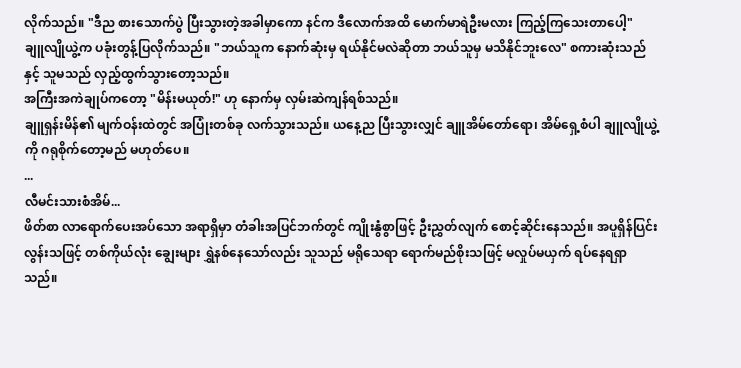လိုက်သည်။ "ဒီည စားသောက်ပွဲ ပြီးသွားတဲ့အခါမှာကော နင်က ဒီလောက်အထိ မောက်မာရဲဦးမလား ကြည့်ကြသေးတာပေါ့"
ချူလျိုယွဲ့က ပခုံးတွန့်ပြလိုက်သည်။ "ဘယ်သူက နောက်ဆုံးမှ ရယ်နိုင်မလဲဆိုတာ ဘယ်သူမှ မသိနိုင်ဘူးလေ" စကားဆုံးသည်နှင့် သူမသည် လှည့်ထွက်သွားတော့သည်။
အကြီးအကဲချုပ်ကတော့ "မိန်းမယုတ်!" ဟု နောက်မှ လှမ်းဆဲကျန်ရစ်သည်။
ချူရှန်းမိန်၏ မျက်ဝန်းထဲတွင် အပြုံးတစ်ခု လက်သွားသည်။ ယနေ့ည ပြီးသွားလျှင် ချူအိမ်တော်ရော၊ အိမ်ရှေ့စံပါ ချူလျိုယွဲ့ကို ဂရုစိုက်တော့မည် မဟုတ်ပေ။
...
လီမင်းသားစံအိမ်...
ဖိတ်စာ လာရောက်ပေးအပ်သော အရာရှိမှာ တံခါးအပြင်ဘက်တွင် ကျိုးနွံစွာဖြင့် ဦးညွှတ်လျက် စောင့်ဆိုင်းနေသည်။ အပူရှိန်ပြင်းလွန်းသဖြင့် တစ်ကိုယ်လုံး ချွေးများ ရွှဲနစ်နေသော်လည်း သူသည် မရိုသေရာ ရောက်မည်စိုးသဖြင့် မလှုပ်မယှက် ရပ်နေရရှာသည်။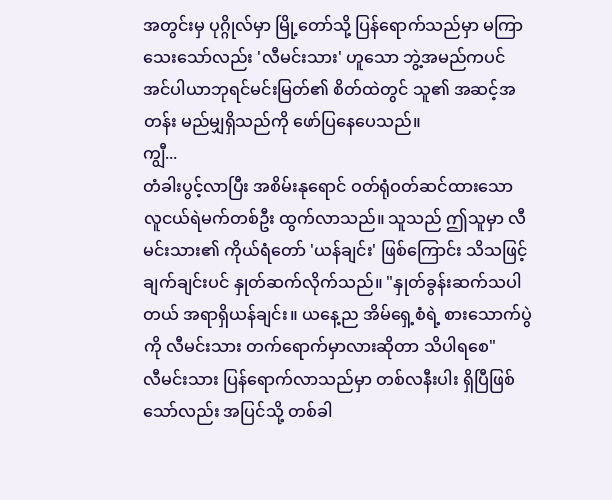အတွင်းမှ ပုဂ္ဂိုလ်မှာ မြို့တော်သို့ ပြန်ရောက်သည်မှာ မကြာသေးသော်လည်း 'လီမင်းသား' ဟူသော ဘွဲ့အမည်ကပင် အင်ပါယာဘုရင်မင်းမြတ်၏ စိတ်ထဲတွင် သူ၏ အဆင့်အတန်း မည်မျှရှိသည်ကို ဖော်ပြနေပေသည်။
ကျွီ...
တံခါးပွင့်လာပြီး အစိမ်းနုရောင် ဝတ်ရုံဝတ်ဆင်ထားသော လူငယ်ရဲမက်တစ်ဦး ထွက်လာသည်။ သူသည် ဤသူမှာ လီမင်းသား၏ ကိုယ်ရံတော် 'ယန်ချင်း' ဖြစ်ကြောင်း သိသဖြင့် ချက်ချင်းပင် နှုတ်ဆက်လိုက်သည်။ "နှုတ်ခွန်းဆက်သပါတယ် အရာရှိယန်ချင်း။ ယနေ့ည အိမ်ရှေ့စံရဲ့ စားသောက်ပွဲကို လီမင်းသား တက်ရောက်မှာလားဆိုတာ သိပါရစေ"
လီမင်းသား ပြန်ရောက်လာသည်မှာ တစ်လနီးပါး ရှိပြီဖြစ်သော်လည်း အပြင်သို့ တစ်ခါ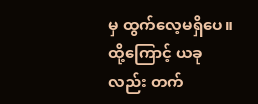မှ ထွက်လေ့မရှိပေ။ ထို့ကြောင့် ယခုလည်း တက်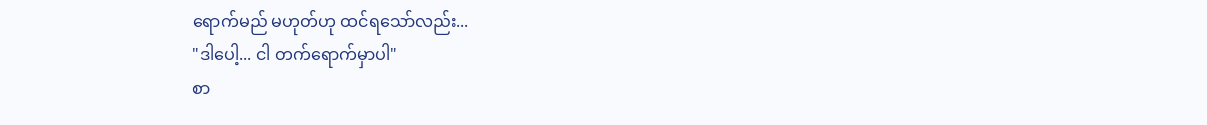ရောက်မည် မဟုတ်ဟု ထင်ရသော်လည်း...
"ဒါပေါ့... ငါ တက်ရောက်မှာပါ"
စာ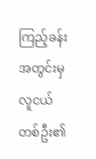ကြည့်ခန်းအတွင်းမှ လူငယ်တစ်ဦး၏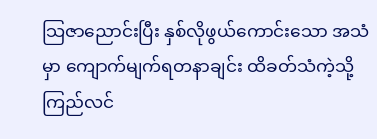သြဇာညောင်းပြီး နှစ်လိုဖွယ်ကောင်းသော အသံမှာ ကျောက်မျက်ရတနာချင်း ထိခတ်သံကဲ့သို့ ကြည်လင်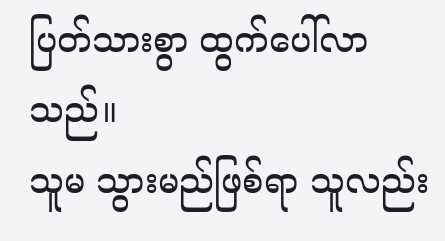ပြတ်သားစွာ ထွက်ပေါ်လာသည်။
သူမ သွားမည်ဖြစ်ရာ သူလည်း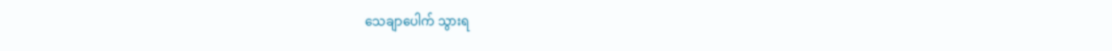သေချာပေါက် သွားရ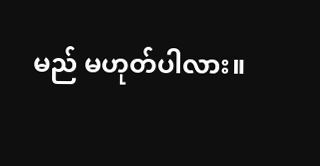မည် မဟုတ်ပါလား။